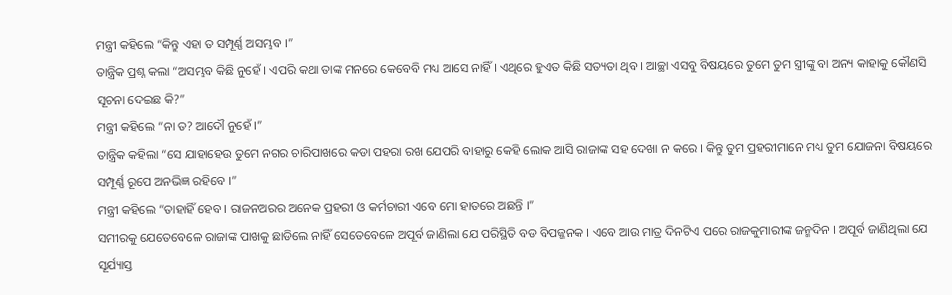ମନ୍ତ୍ରୀ କହିଲେ “କିନ୍ତୁ ଏହା ତ ସମ୍ପୂର୍ଣ୍ଣ ଅସମ୍ଭବ ।”
ତାନ୍ତ୍ରିକ ପ୍ରଶ୍ନ କଲା “ଅସମ୍ଭବ କିଛି ନୁହେଁ । ଏପରି କଥା ତାଙ୍କ ମନରେ କେବେବି ମଧ୍ୟ ଆସେ ନାହିଁ । ଏଥିରେ ହୁଏତ କିଛି ସତ୍ୟତା ଥିବ । ଆଚ୍ଛା ଏସବୁ ବିଷୟରେ ତୁମେ ତୁମ ସ୍ତ୍ରୀଙ୍କୁ ବା ଅନ୍ୟ କାହାକୁ କୌଣସି ସୂଚନା ଦେଇଛ କି?”
ମନ୍ତ୍ରୀ କହିଲେ “ନା ତ? ଆଦୌ ନୁହେଁ ।”
ତାନ୍ତ୍ରିକ କହିଲା “ସେ ଯାହାହେଉ ତୁମେ ନଗର ଚାରିପାଖରେ କଡା ପହରା ରଖ ଯେପରି ବାହାରୁ କେହି ଲୋକ ଆସି ରାଜାଙ୍କ ସହ ଦେଖା ନ କରେ । କିନ୍ତୁ ତୁମ ପ୍ରହରୀମାନେ ମଧ୍ୟ ତୁମ ଯୋଜନା ବିଷୟରେ ସମ୍ପୂର୍ଣ୍ଣ ରୂପେ ଅନଭିଜ୍ଞ ରହିବେ ।”
ମନ୍ତ୍ରୀ କହିଲେ “ତାହାହିଁ ହେବ । ରାଜନଅରର ଅନେକ ପ୍ରହରୀ ଓ କର୍ମଚାରୀ ଏବେ ମୋ ହାତରେ ଅଛନ୍ତି ।”
ସମୀରକୁ ଯେତେବେଳେ ରାଜାଙ୍କ ପାଖକୁ ଛାଡିଲେ ନାହିଁ ସେତେବେଳେ ଅପୂର୍ବ ଜାଣିଲା ଯେ ପରିସ୍ଥିତି ବଡ ବିପଜ୍ଜନକ । ଏବେ ଆଉ ମାତ୍ର ଦିନଟିଏ ପରେ ରାଜକୁମାରୀଙ୍କ ଜନ୍ମଦିନ । ଅପୂର୍ବ ଜାଣିଥିଲା ଯେ ସୂର୍ଯ୍ୟାସ୍ତ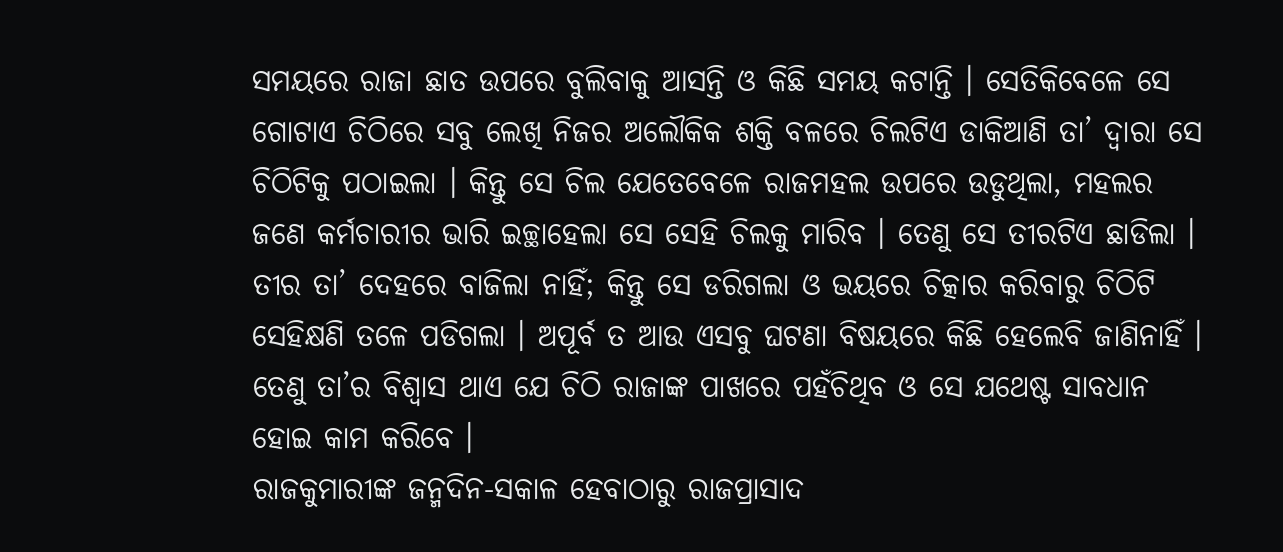ସମୟରେ ରାଜା ଛାତ ଉପରେ ବୁଲିବାକୁ ଆସନ୍ତି ଓ କିଛି ସମୟ କଟାନ୍ତି । ସେତିକିବେଳେ ସେ ଗୋଟାଏ ଚିଠିରେ ସବୁ ଲେଖି ନିଜର ଅଲୌକିକ ଶକ୍ତି ବଳରେ ଚିଲଟିଏ ଡାକିଆଣି ତା’ ଦ୍ୱାରା ସେ ଚିଠିଟିକୁ ପଠାଇଲା । କିନ୍ତୁ ସେ ଚିଲ ଯେତେବେଳେ ରାଜମହଲ ଉପରେ ଉଡୁଥିଲା, ମହଲର ଜଣେ କର୍ମଚାରୀର ଭାରି ଇଚ୍ଛାହେଲା ସେ ସେହି ଚିଲକୁ ମାରିବ । ତେଣୁ ସେ ତୀରଟିଏ ଛାଡିଲା । ତୀର ତା’ ଦେହରେ ବାଜିଲା ନାହିଁ; କିନ୍ତୁ ସେ ଡରିଗଲା ଓ ଭୟରେ ଚିତ୍କାର କରିବାରୁ ଚିଠିଟି ସେହିକ୍ଷଣି ତଳେ ପଡିଗଲା । ଅପୂର୍ବ ତ ଆଉ ଏସବୁ ଘଟଣା ବିଷୟରେ କିଛି ହେଲେବି ଜାଣିନାହିଁ । ତେଣୁ ତା’ର ବିଶ୍ୱାସ ଥାଏ ଯେ ଚିଠି ରାଜାଙ୍କ ପାଖରେ ପହଁଚିଥିବ ଓ ସେ ଯଥେଷ୍ଟ ସାବଧାନ ହୋଇ କାମ କରିବେ ।
ରାଜକୁମାରୀଙ୍କ ଜନ୍ମଦିନ-ସକାଳ ହେବାଠାରୁ ରାଜପ୍ରାସାଦ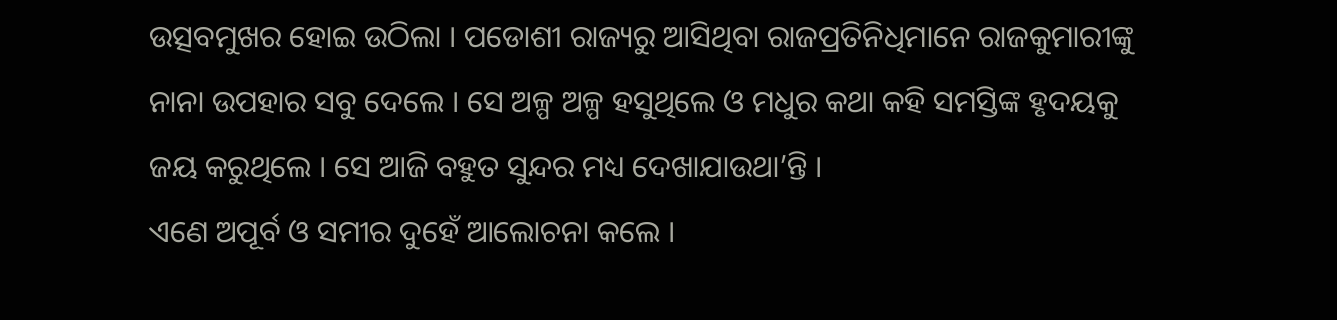ଉତ୍ସବମୁଖର ହୋଇ ଉଠିଲା । ପଡୋଶୀ ରାଜ୍ୟରୁ ଆସିଥିବା ରାଜପ୍ରତିନିଧିମାନେ ରାଜକୁମାରୀଙ୍କୁ ନାନା ଉପହାର ସବୁ ଦେଲେ । ସେ ଅଳ୍ପ ଅଳ୍ପ ହସୁଥିଲେ ଓ ମଧୁର କଥା କହି ସମସ୍ତିଙ୍କ ହୃଦୟକୁ ଜୟ କରୁଥିଲେ । ସେ ଆଜି ବହୁତ ସୁନ୍ଦର ମଧ୍ୟ ଦେଖାଯାଉଥା’ନ୍ତି ।
ଏଣେ ଅପୂର୍ବ ଓ ସମୀର ଦୁହେଁ ଆଲୋଚନା କଲେ ।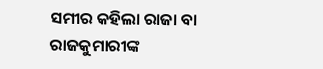ସମୀର କହିଲା ରାଜା ବା ରାଜକୁମାରୀଙ୍କ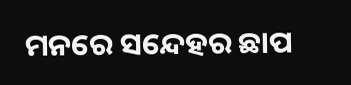ମନରେ ସନ୍ଦେହର ଛାପ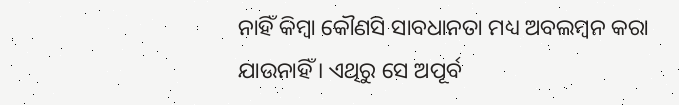ନାହିଁ କିମ୍ବା କୌଣସି ସାବଧାନତା ମଧ୍ୟ ଅବଲମ୍ବନ କରା ଯାଉନାହିଁ । ଏଥିରୁ ସେ ଅପୂର୍ବ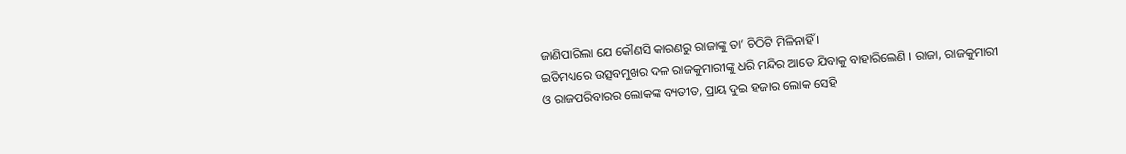ଜାଣିପାରିଲା ଯେ କୌଣସି କାରଣରୁ ରାଜାଙ୍କୁ ତା’ ଚିଠିଟି ମିଳିନାହିଁ ।
ଇତିମଧ୍ୟରେ ଉତ୍ସବମୁଖର ଦଳ ରାଜକୁମାରୀଙ୍କୁ ଧରି ମନ୍ଦିର ଆଡେ ଯିବାକୁ ବାହାରିଲେଣି । ରାଜା, ରାଜକୁମାରୀ ଓ ରାଜପରିବାରର ଲୋକଙ୍କ ବ୍ୟତୀତ, ପ୍ରାୟ ଦୁଇ ହଜାର ଲୋକ ସେହି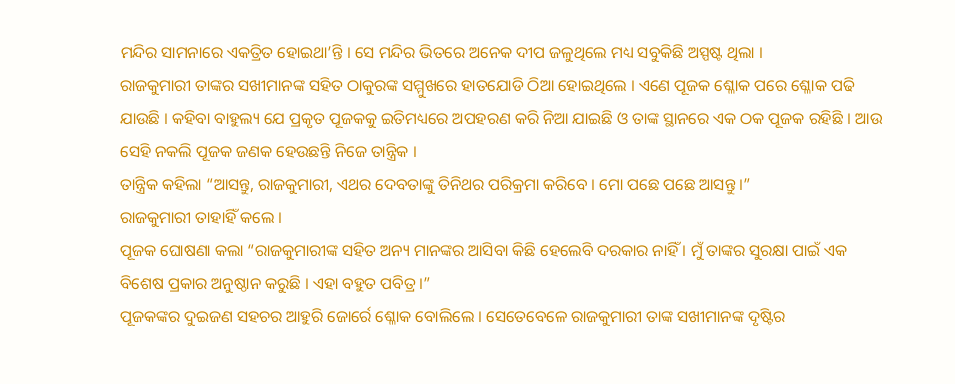ମନ୍ଦିର ସାମନାରେ ଏକତ୍ରିତ ହୋଇଥା’ନ୍ତି । ସେ ମନ୍ଦିର ଭିତରେ ଅନେକ ଦୀପ ଜଳୁଥିଲେ ମଧ୍ୟ ସବୁକିଛି ଅସ୍ପଷ୍ଟ ଥିଲା ।
ରାଜକୁମାରୀ ତାଙ୍କର ସଖୀମାନଙ୍କ ସହିତ ଠାକୁରଙ୍କ ସମ୍ମୁଖରେ ହାତଯୋଡି ଠିଆ ହୋଇଥିଲେ । ଏଣେ ପୂଜକ ଶ୍ଳୋକ ପରେ ଶ୍ଳୋକ ପଢି ଯାଉଛି । କହିବା ବାହୁଲ୍ୟ ଯେ ପ୍ରକୃତ ପୂଜକକୁ ଇତିମଧ୍ୟରେ ଅପହରଣ କରି ନିଆ ଯାଇଛି ଓ ତାଙ୍କ ସ୍ଥାନରେ ଏକ ଠକ ପୂଜକ ରହିଛି । ଆଉ ସେହି ନକଲି ପୂଜକ ଜଣକ ହେଉଛନ୍ତି ନିଜେ ତାନ୍ତ୍ରିକ ।
ତାନ୍ତ୍ରିକ କହିଲା “ଆସନ୍ତୁ, ରାଜକୁମାରୀ, ଏଥର ଦେବତାଙ୍କୁ ତିନିଥର ପରିକ୍ରମା କରିବେ । ମୋ ପଛେ ପଛେ ଆସନ୍ତୁ ।”
ରାଜକୁମାରୀ ତାହାହିଁ କଲେ ।
ପୂଜକ ଘୋଷଣା କଲା “ରାଜକୁମାରୀଙ୍କ ସହିତ ଅନ୍ୟ ମାନଙ୍କର ଆସିବା କିଛି ହେଲେବି ଦରକାର ନାହିଁ । ମୁଁ ତାଙ୍କର ସୁରକ୍ଷା ପାଇଁ ଏକ ବିଶେଷ ପ୍ରକାର ଅନୁଷ୍ଠାନ କରୁଛି । ଏହା ବହୁତ ପବିତ୍ର ।”
ପୂଜକଙ୍କର ଦୁଇଜଣ ସହଚର ଆହୁରି ଜୋର୍ରେ ଶ୍ଳୋକ ବୋଲିଲେ । ସେତେବେଳେ ରାଜକୁମାରୀ ତାଙ୍କ ସଖୀମାନଙ୍କ ଦୃଷ୍ଟିର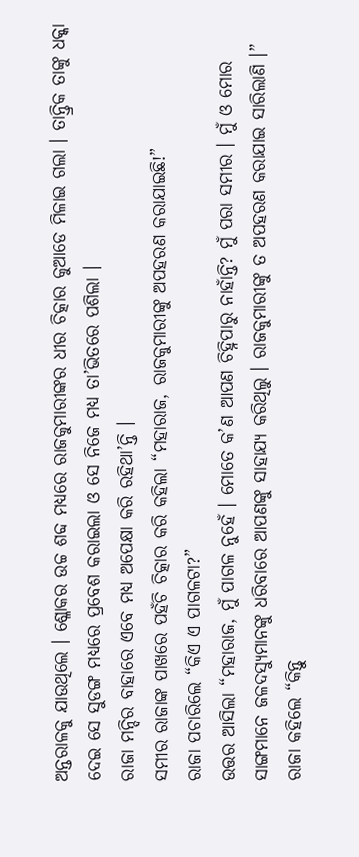ଅନ୍ତରାଳକୁ ଯାଉଥିଲେ । ଶ୍ଳୋକର ଉଚ୍ଚ ଶବ୍ଦ ମଧ୍ୟରେ ରାଜକୁମାରୀଙ୍କର ଧୀର ଚିତ୍କାର କୁଆଡେ ମିଳାଇ ଗଲା । ତାନ୍ତ୍ରିକ ତାଙ୍କୁ ଧକ୍କା ଦେଇ ସେ ସୁଡଙ୍ଗ ମଧ୍ୟରେ ପ୍ରବେଶ କରାଇଲା ଓ ସେ ନିଜେ ମଧ୍ୟ ତା’ଭିତରେ ପଶିଲା ।
ରାଜା ମନ୍ଦିର ବାହାରେ ଏବେ ମଧ୍ୟ ଅପେକ୍ଷା କରି ରହିଥା’ନ୍ତି ।
ସମୀର ରାଜାଙ୍କ ପାଖରେ ପହଁଚି ଚିତ୍କାର କରି କହିଲା “ମହାରାଜ, ରାଜକୁମାରୀଙ୍କୁ ଅପହରଣ କରାଯାଇଛି!”
ରାଜା ପଚାରିଲେ “କିଏ ଏ ପାଗଳଟା?”
ଉତ୍ତର ଆସିଲା “ମହାରାଜ, ମୁଁ ପାଗଳ ନୁହେଁ । ମୋତେ କ’ଣ ଆପଣ ଚିହ୍ନିପାରୁ ନାହାଁନ୍ତି? ମୁଁ ପରା ସମୀର । ମୁଁ ଓ ମୋର ସାଙ୍ଗମାନେ ଜଳଦସ୍ୟୁମାନଙ୍କୁ ଧରିବାରେ ଆପଣଙ୍କୁ ସାହାଯ୍ୟ କରିଥିଲୁ । ରାଜକୁମାରୀଙ୍କୁ ତ ଅପହରଣ କରାଯାଇ ସାରିଲାଣି ।”
ରାଜା କହିଲେ “କିନ୍ତୁ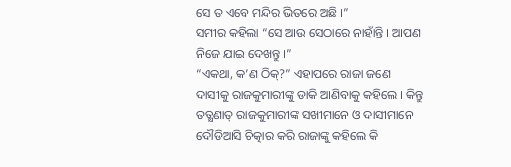ସେ ତ ଏବେ ମନ୍ଦିର ଭିତରେ ଅଛି ।”
ସମୀର କହିଲା “ସେ ଆଉ ସେଠାରେ ନାହାଁନ୍ତି । ଆପଣ ନିଜେ ଯାଇ ଦେଖନ୍ତୁ ।”
“ଏକଥା, କ’ଣ ଠିକ୍?” ଏହାପରେ ରାଜା ଜଣେ ଦାସୀକୁ ରାଜକୁମାରୀଙ୍କୁ ଡାକି ଆଣିବାକୁ କହିଲେ । କିନ୍ତୁ ତତ୍କ୍ଷଣାତ୍ ରାଜକୁମାରୀଙ୍କ ସଖୀମାନେ ଓ ଦାସୀମାନେ ଦୌଡିଆସି ଚିତ୍କାର କରି ରାଜାଙ୍କୁ କହିଲେ କି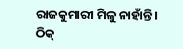ରାଜକୁମାରୀ ମିଳୁ ନାହାଁନ୍ତି । ଠିକ୍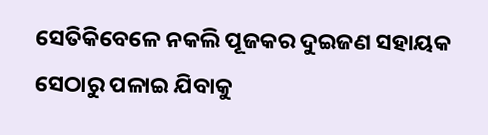ସେତିକିବେଳେ ନକଲି ପୂଜକର ଦୁଇଜଣ ସହାୟକ ସେଠାରୁ ପଳାଇ ଯିବାକୁ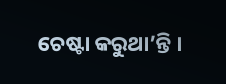ଚେଷ୍ଟା କରୁଥା’ନ୍ତି ।